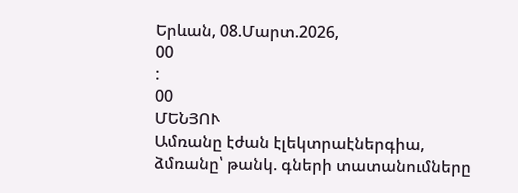Երևան, 08.Մարտ.2026,
00
:
00
ՄԵՆՅՈՒ
Ամռանը էժան էլեկտրաէներգիա, ձմռանը՝ թանկ. գների տատանումները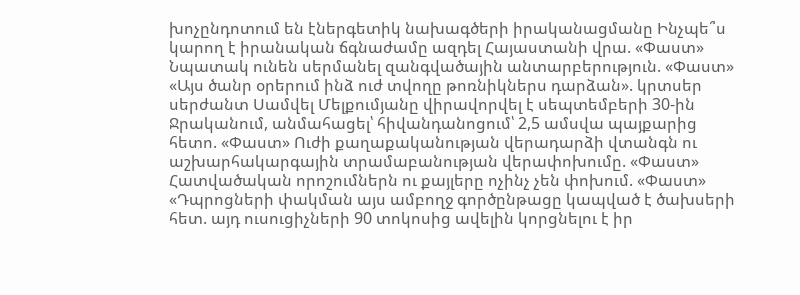խոչընդոտում են էներգետիկ նախագծերի իրականացմանը Ինչպե՞ս կարող է իրանական ճգնաժամը ազդել Հայաստանի վրա. «Փաստ» Նպատակ ունեն սերմանել զանգվածային անտարբերություն. «Փաստ» «Այս ծանր օրերում ինձ ուժ տվողը թոռնիկներս դարձան». կրտսեր սերժանտ Սամվել Մելքումյանը վիրավորվել է սեպտեմբերի 30-ին Ջրականում, անմահացել՝ հիվանդանոցում՝ 2,5 ամսվա պայքարից հետո. «Փաստ» Ուժի քաղաքականության վերադարձի վտանգն ու աշխարհակարգային տրամաբանության վերափոխումը. «Փաստ» Հատվածական որոշումներն ու քայլերը ոչինչ չեն փոխում. «Փաստ» «Դպրոցների փակման այս ամբողջ գործընթացը կապված է ծախսերի հետ. այդ ուսուցիչների 90 տոկոսից ավելին կորցնելու է իր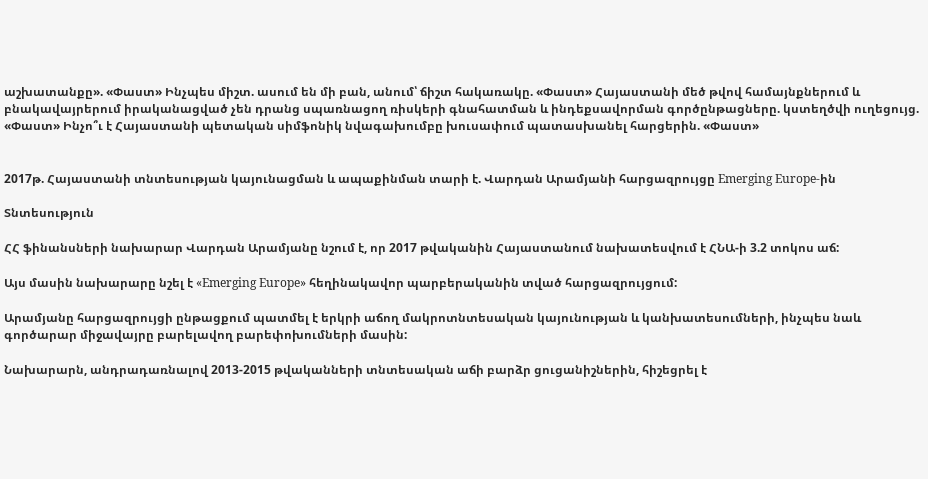աշխատանքը». «Փաստ» Ինչպես միշտ. ասում են մի բան, անում՝ ճիշտ հակառակը. «Փաստ» Հայաստանի մեծ թվով համայնքներում և բնակավայրերում իրականացված չեն դրանց սպառնացող ռիսկերի գնահատման և ինդեքսավորման գործընթացները. կստեղծվի ուղեցույց. «Փաստ» Ինչո՞ւ է Հայաստանի պետական սիմֆոնիկ նվագախումբը խուսափում պատասխանել հարցերին. «Փաստ»


2017թ. Հայաստանի տնտեսության կայունացման և ապաքինման տարի է. Վարդան Արամյանի հարցազրույցը Emerging Europe-ին

Տնտեսություն

ՀՀ ֆինանսների նախարար Վարդան Արամյանը նշում է, որ 2017 թվականին Հայաստանում նախատեսվում է ՀՆԱ-ի 3.2 տոկոս աճ:

Այս մասին նախարարը նշել է «Emerging Europe» հեղինակավոր պարբերականին տված հարցազրույցում:

Արամյանը հարցազրույցի ընթացքում պատմել է երկրի աճող մակրոտնտեսական կայունության և կանխատեսումների, ինչպես նաև գործարար միջավայրը բարելավող բարեփոխումների մասին:

Նախարարն, անդրադառնալով 2013-2015 թվականների տնտեսական աճի բարձր ցուցանիշներին, հիշեցրել է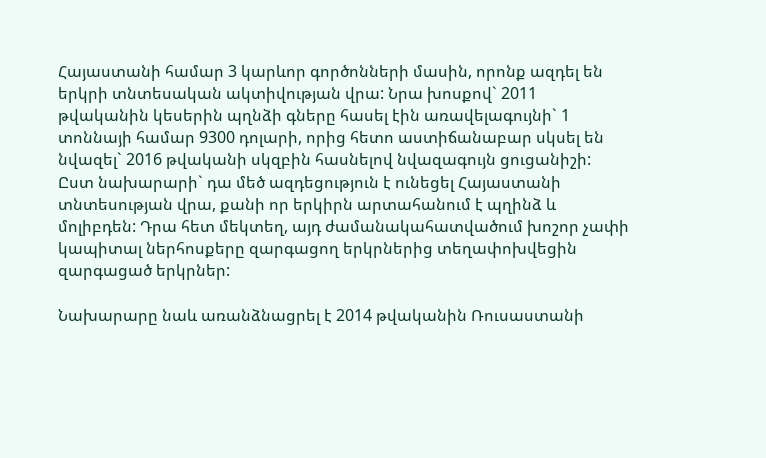Հայաստանի համար 3 կարևոր գործոնների մասին, որոնք ազդել են երկրի տնտեսական ակտիվության վրա: Նրա խոսքով` 2011 թվականին կեսերին պղնձի գները հասել էին առավելագույնի` 1 տոննայի համար 9300 դոլարի, որից հետո աստիճանաբար սկսել են նվազել` 2016 թվականի սկզբին հասնելով նվազագույն ցուցանիշի: Ըստ նախարարի` դա մեծ ազդեցություն է ունեցել Հայաստանի տնտեսության վրա, քանի որ երկիրն արտահանում է պղինձ և մոլիբդեն: Դրա հետ մեկտեղ, այդ ժամանակահատվածում խոշոր չափի կապիտալ ներհոսքերը զարգացող երկրներից տեղափոխվեցին զարգացած երկրներ:

Նախարարը նաև առանձնացրել է 2014 թվականին Ռուսաստանի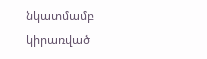նկատմամբ կիրառված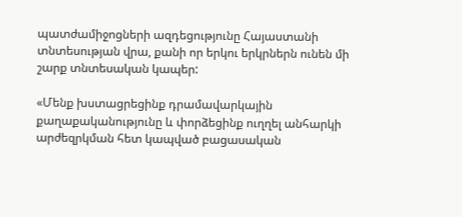պատժամիջոցների ազդեցությունը Հայաստանի տնտեսության վրա, քանի որ երկու երկրներն ունեն մի շարք տնտեսական կապեր:

«Մենք խստացրեցինք դրամավարկային քաղաքականությունը և փորձեցինք ուղղել անհարկի արժեզրկման հետ կապված բացասական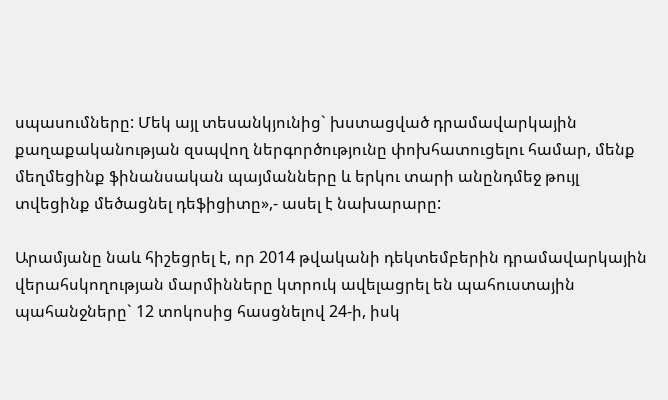սպասումները: Մեկ այլ տեսանկյունից` խստացված դրամավարկային քաղաքականության զսպվող ներգործությունը փոխհատուցելու համար, մենք մեղմեցինք ֆինանսական պայմանները և երկու տարի անընդմեջ թույլ տվեցինք մեծացնել դեֆիցիտը»,- ասել է նախարարը:

Արամյանը նաև հիշեցրել է, որ 2014 թվականի դեկտեմբերին դրամավարկային վերահսկողության մարմինները կտրուկ ավելացրել են պահուստային պահանջները` 12 տոկոսից հասցնելով 24-ի, իսկ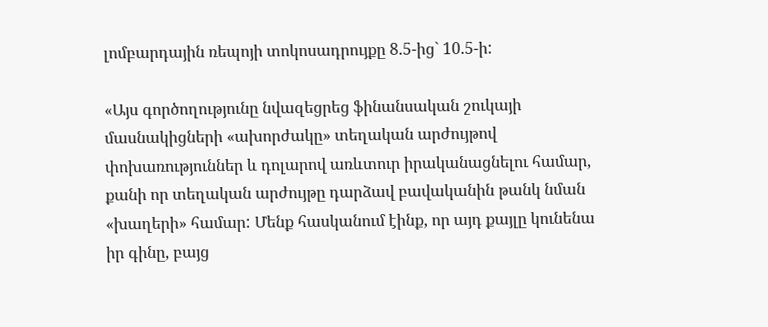լոմբարդային ռեպոյի տոկոսադրույքը 8.5-ից` 10.5-ի:

«Այս գործողությունը նվազեցրեց ֆինանսական շուկայի մասնակիցների «ախորժակը» տեղական արժույթով փոխառություններ և դոլարով առևտուր իրականացնելու համար, քանի որ տեղական արժույթը դարձավ բավականին թանկ նման «խաղերի» համար: Մենք հասկանում էինք, որ այդ քայլը կունենա իր գինը, բայց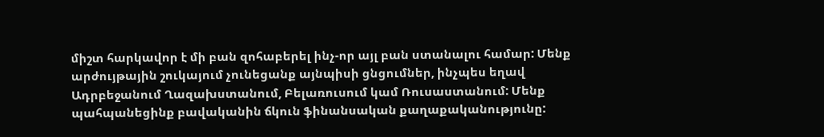միշտ հարկավոր է մի բան զոհաբերել ինչ-որ այլ բան ստանալու համար: Մենք արժույթային շուկայում չունեցանք այնպիսի ցնցումներ, ինչպես եղավ Ադրբեջանում Ղազախստանում, Բելառուսում կամ Ռուսաստանում: Մենք պահպանեցինք բավականին ճկուն ֆինանսական քաղաքականությունը: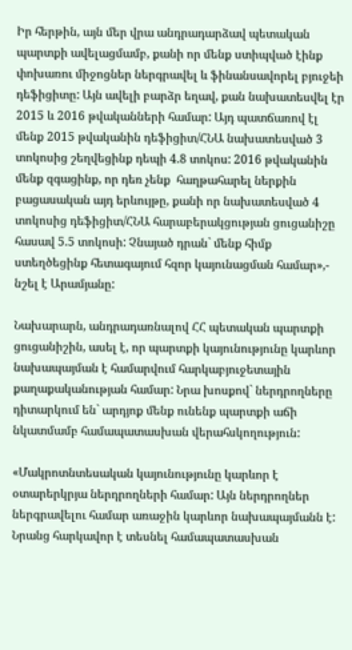Իր հերթին, այն մեր վրա անդրադարձավ պետական պարտքի ավելացմամբ, քանի որ մենք ստիպված էինք փոխառու միջոցներ ներգրավել և ֆինանսավորել բյուջեի դեֆիցիտը: Այն ավելի բարձր եղավ, քան նախատեսվել էր 2015 և 2016 թվականների համար: Այդ պատճառով էլ մենք 2015 թվականին դեֆիցիտ/ՀՆԱ նախատեսված 3 տոկոսից շեղվեցինք դեպի 4.8 տոկոս: 2016 թվականին մենք զգացինք, որ դեռ չենք  հաղթահարել ներքին բացասական այդ երևույթը, քանի որ նախատեսված 4 տոկոսից դեֆիցիտ/ՀՆԱ հարաբերակցության ցուցանիշը հասավ 5.5 տոկոսի: Չնայած դրան` մենք հիմք ստեղծեցինք հետագայում հզոր կայունացման համար»,- նշել է Արամյանը:

Նախարարն, անդրադառնալով ՀՀ պետական պարտքի ցուցանիշին, ասել է, որ պարտքի կայունությունը կարևոր նախապայման է համարվում հարկաբյուջետային քաղաքականության համար: Նրա խոսքով` ներդրողները դիտարկում են` արդյոք մենք ունենք պարտքի աճի նկատմամբ համապատասխան վերահսկողություն:

«Մակրոտնտեսական կայունությունը կարևոր է օտարերկրյա ներդրողների համար: Այն ներդրողներ ներգրավելու համար առաջին կարևոր նախապայմանն է: Նրանց հարկավոր է տեսնել համապատասխան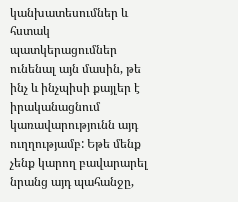կանխատեսումներ և հստակ պատկերացումներ ունենալ այն մասին, թե ինչ և ինչպիսի քայլեր է իրականացնում կառավարությունն այդ ուղղությամբ: Եթե մենք չենք կարող բավարարել նրանց այդ պահանջը,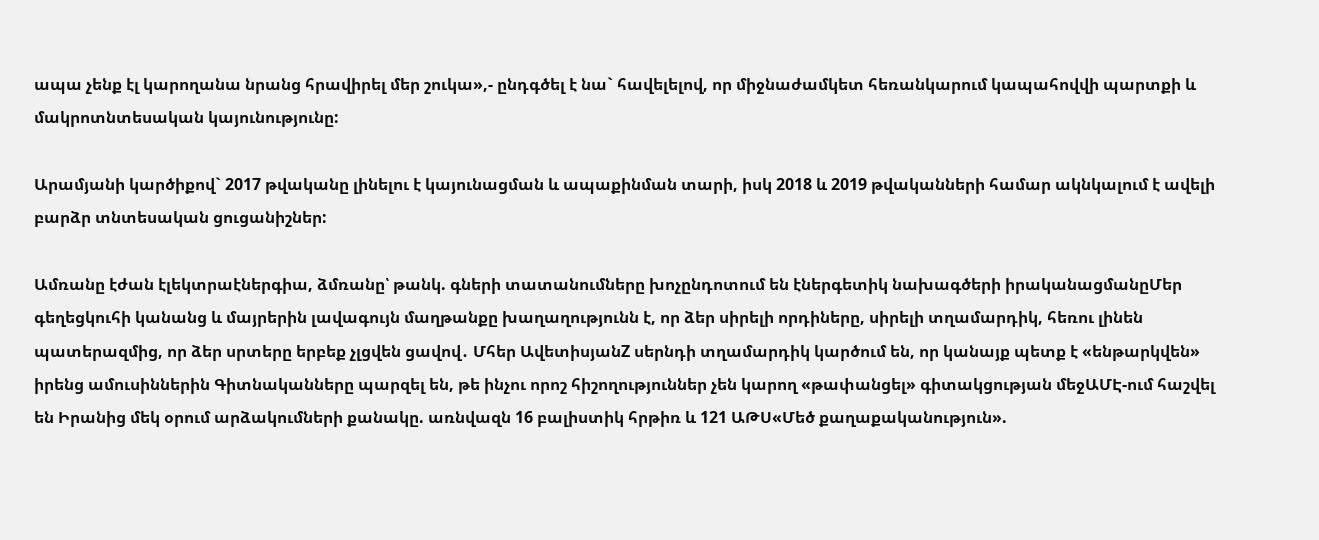ապա չենք էլ կարողանա նրանց հրավիրել մեր շուկա»,- ընդգծել է նա` հավելելով, որ միջնաժամկետ հեռանկարում կապահովվի պարտքի և մակրոտնտեսական կայունությունը:

Արամյանի կարծիքով` 2017 թվականը լինելու է կայունացման և ապաքինման տարի, իսկ 2018 և 2019 թվականների համար ակնկալում է ավելի բարձր տնտեսական ցուցանիշներ:

Ամռանը էժան էլեկտրաէներգիա, ձմռանը՝ թանկ. գների տատանումները խոչընդոտում են էներգետիկ նախագծերի իրականացմանըՄեր գեղեցկուհի կանանց և մայրերին լավագույն մաղթանքը խաղաղությունն է, որ ձեր սիրելի որդիները, սիրելի տղամարդիկ, հեռու լինեն պատերազմից, որ ձեր սրտերը երբեք չլցվեն ցավով․ Մհեր ԱվետիսյանZ սերնդի տղամարդիկ կարծում են, որ կանայք պետք է «ենթարկվեն» իրենց ամուսիններին Գիտնականները պարզել են, թե ինչու որոշ հիշողություններ չեն կարող «թափանցել» գիտակցության մեջԱՄԷ-ում հաշվել են Իրանից մեկ օրում արձակումների քանակը. առնվազն 16 բալիստիկ հրթիռ և 121 ԱԹՍ«Մեծ քաղաքականություն».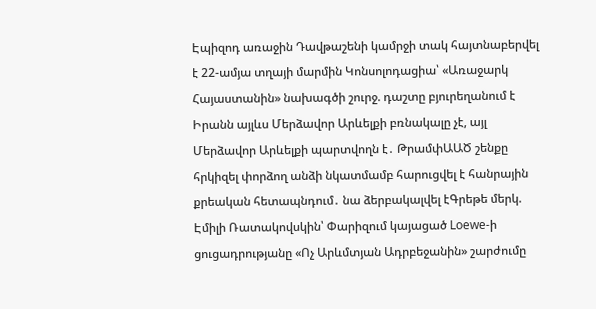Էպիզոդ առաջին Դավթաշենի կամրջի տակ հայտնաբերվել է 22-ամյա տղայի մարմին Կոնսոլոդացիա՝ «Առաջարկ Հայաստանին» նախագծի շուրջ. դաշտը բյուրեղանում է Իրանն այլևս Մերձավոր Արևելքի բռնակալը չէ, այլ Մերձավոր Արևելքի պարտվողն է․ ԹրամփԱԱԾ շենքը հրկիզել փորձող անձի նկատմամբ հարուցվել է հանրային քրեական հետապնդում․ նա ձերբակալվել էԳրեթե մերկ. Էմիլի Ռատակովսկին՝ Փարիզում կայացած Loewe-ի ցուցադրությանը «Ոչ Արևմտյան Ադրբեջանին» շարժումը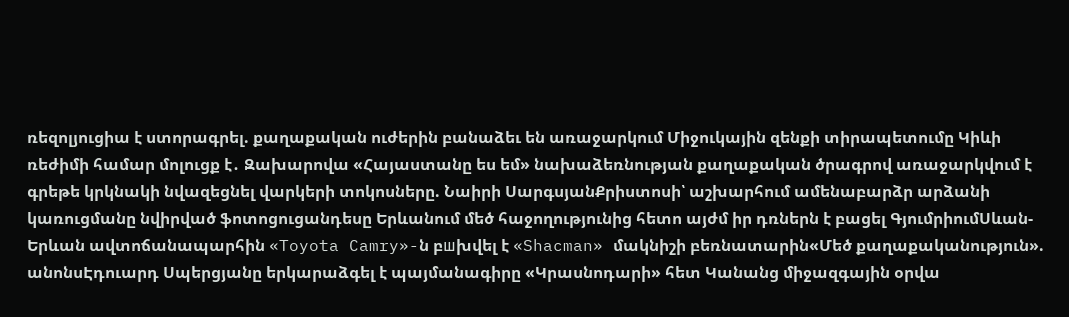ռեզոլյուցիա է ստորագրել. քաղաքական ուժերին բանաձեւ են առաջարկում Միջուկային զենքի տիրապետումը Կիևի ռեժիմի համար մոլուցք է․ Զախարովա «Հայաստանը ես եմ» նախաձեռնության քաղաքական ծրագրով առաջարկվում է գրեթե կրկնակի նվազեցնել վարկերի տոկոսները. Նաիրի ՍարգսյանՔրիստոսի՝ աշխարհում ամենաբարձր արձանի կառուցմանը նվիրված ֆոտոցուցանդեսը Երևանում մեծ հաջողությունից հետո այժմ իր դռներն է բացել ԳյումրիումՍևան-Երևան ավտոճանապարհին «Toyota Camry»-ն բшխվել է «Shacman» մակնիշի բեռնատարին«Մեծ քաղաքականություն». անոնսԷդուարդ Սպերցյանը երկարաձգել է պայմանագիրը «Կրասնոդարի» հետ Կանանց միջազգային օրվա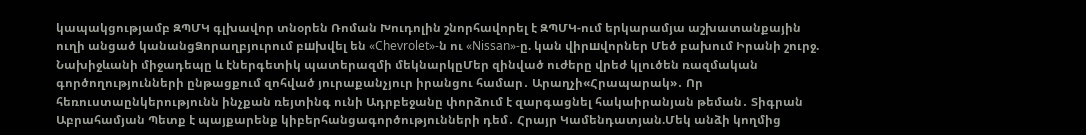կապակցությամբ ԶՊՄԿ գլխավոր տնօրեն Ռոման Խուդոլին շնորհավորել է ԶՊՄԿ-ում երկարամյա աշխատանքային ուղի անցած կանանցՁորաղբյուրում բшխվել են «Chevrolet»-ն ու «Nissan»-ը. կան վիրшվորներ Մեծ բախում Իրանի շուրջ. Նախիջևանի միջադեպը և էներգետիկ պատերազմի մեկնարկըՄեր զինված ուժերը վրեժ կլուծեն ռազմական գործողությունների ընթացքում զոհված յուրաքանչյուր իրանցու համար․ Արաղչի«Հրապարակ»․ Որ հեռուստաընկերությունն ինչքան ռեյտինգ ունի Ադրբեջանը փորձում է զարգացնել հակաիրանյան թեման․ Տիգրան Աբրահամյան Պետք է պայքարենք կիբերհանցագործությունների դեմ․ Հրայր Կամենդատյան.Մեկ անձի կողմից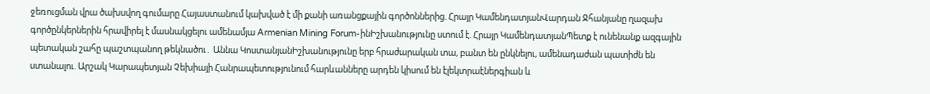ջեռուցման վրա ծախսվող գումարը Հայաստանում կախված է մի քանի առանցքային գործոններից. Հրայր ԿամենդատյանՎարդան Ջհանյանը ղազախ գործընկերներին հրավիրել է մասնակցելու ամենամյա Armenian Mining Forum-ինԻշխանությունը ստում է. Հրայր ԿամենդատյանՊետք է ունենանք ազգային պետական շահը պաշտպանող թեկնածու․ Աննա ԿոստանյանԻշխանությունը երբ հրաժարական տա, բանտ են ընկնելու, ամենադաժան պատիժն են ստանալու. Արշակ Կարապետյան Չեխիայի Հանրապետությունում հարևանները արդեն կիսում են էլեկտրաէներգիան և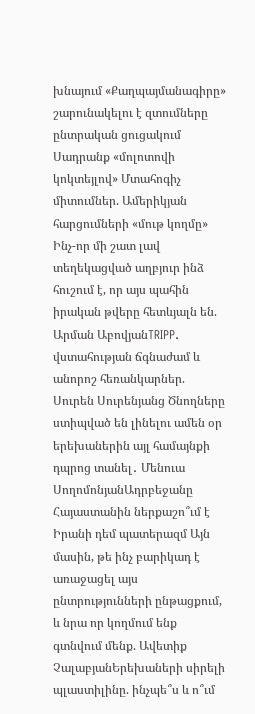խնայում «Քաղպայմանագիրը» շարունակելու է զտումները ընտրական ցուցակում Սադրանք «մոլոտովի կոկտեյլով» Մտահոգիչ միտումներ. Ամերիկյան հարցումների «մութ կողմը» Ինչ-որ մի շատ լավ տեղեկացված աղբյուր ինձ հուշում է, որ այս պահին իրական թվերը հետևյալն են. Արման ԱբովյանTRIPP. վստահության ճգնաժամ և անորոշ հեռանկարներ. Սուրեն Սուրենյանց Ծնողները ստիպված են լինելու ամեն օր երեխաներին այլ համայնքի դպրոց տանել․ Մենուա ՍողոմոնյանԱդրբեջանը Հայաստանին ներքաշո՞ւմ է Իրանի դեմ պատերազմ Այն մասին, թե ինչ բարիկադ է առաջացել այս ընտրությունների ընթացքում, և նրա որ կողմում ենք գտնվում մենք. Ավետիք ՉալաբյանԵրեխաների սիրելի պլաստիլինը. ինչպե՞ս և ո՞ւմ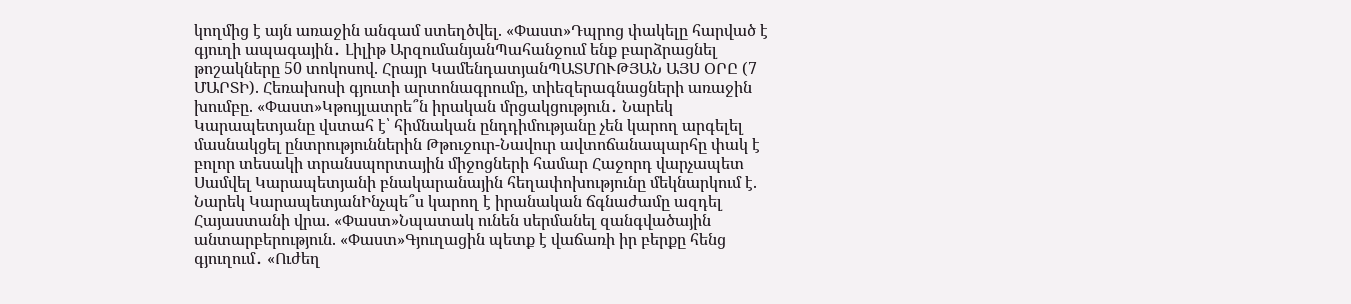կողմից է այն առաջին անգամ ստեղծվել. «Փաստ»Դպրոց փակելը հարված է գյուղի ապագային․ Լիլիթ ԱրզումանյանՊահանջում ենք բարձրացնել թոշակները 50 տոկոսով. Հրայր ԿամենդատյանՊԱՏՄՈՒԹՅԱՆ ԱՅՍ ՕՐԸ (7 ՄԱՐՏԻ). Հեռախոսի գյուտի արտոնագրումը, տիեզերագնացների առաջին խումբը. «Փաստ»Կթույլատրե՞ն իրական մրցակցություն․ Նարեկ Կարապետյանը վստահ է՝ հիմնական ընդդիմությանը չեն կարող արգելել մասնակցել ընտրություններին Թթուջուր-Նավուր ավտոճանապարհը փակ է բոլոր տեսակի տրանսպորտային միջոցների համար Հաջորդ վարչապետ Սամվել Կարապետյանի բնակարանային հեղափոխությունը մեկնարկում է. Նարեկ ԿարապետյանԻնչպե՞ս կարող է իրանական ճգնաժամը ազդել Հայաստանի վրա. «Փաստ»Նպատակ ունեն սերմանել զանգվածային անտարբերություն. «Փաստ»Գյուղացին պետք է վաճառի իր բերքը հենց գյուղում․ «Ուժեղ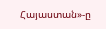Հայաստան»-ը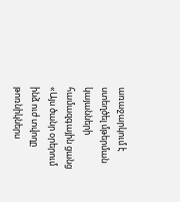առաջարկում է ստեղծել մթերման կայանների համազգային ցանց «Այս ծանր օրերում ինձ ուժ տվողը թոռնիկներս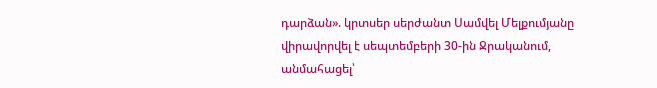դարձան». կրտսեր սերժանտ Սամվել Մելքումյանը վիրավորվել է սեպտեմբերի 30-ին Ջրականում, անմահացել՝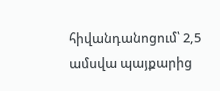հիվանդանոցում՝ 2,5 ամսվա պայքարից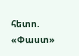հետո. «Փաստ»